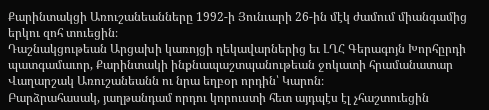Քարինտակցի Առուշանեանները 1992-ի Յունւարի 26-ին մէկ ժամում միանգամից երկու զոհ տուեցին։
Դաշնակցութեան Արցախի կառոյցի ղեկավարներից եւ ԼՂՀ Գերագոյն Խորհըրդի պատգամաւոր, Քարինտակի ինքնապաշտպանութեան ջոկատի հրամանատար Վաղարշակ Առուշանեանն ու նրա եղբօր որդին՝ Կարոն։
Բարձրահասակ, յաղթանդամ որդու կորուստի հետ այդպէս էլ չհաշտուեցին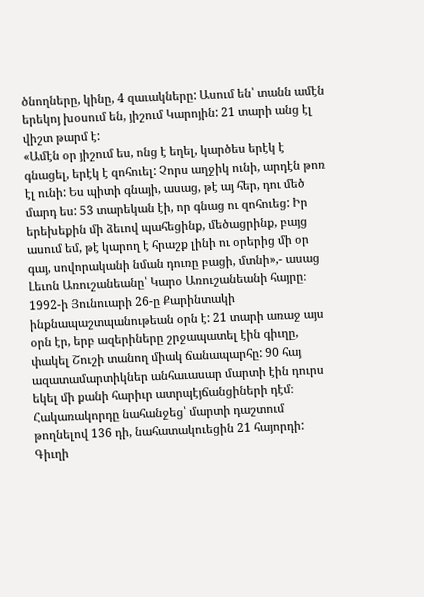ծնողները, կինը, 4 զաւակները: Ասում են՝ տանն ամէն երեկոյ խօսում են, յիշում Կարոյին: 21 տարի անց էլ վիշտ թարմ է:
«Ամէն օր յիշում ես, ոնց է եղել, կարծես երէկ է գնացել, երէկ է զոհուել: Չորս աղջիկ ունի, արդէն թոռ էլ ունի: Ես պիտի գնայի, ասաց, թէ այ հեր, դու մեծ մարդ ես: 53 տարեկան էի, որ գնաց ու զոհուեց: Իր երեխեքին մի ձեւով պահեցինք, մեծացրինք, բայց ասում եմ, թէ կարող է հրաշք լինի ու օրերից մի օր գայ, սովորականի նման դուռը բացի, մտնի»,- ասաց Լեւոն Առուշանեանը՝ Կարօ Առուշանեանի հայրը։
1992-ի Յունուարի 26-ը Քարինտակի ինքնապաշտպանութեան օրն է: 21 տարի առաջ այս օրն էր, երբ ազերիները շրջապատել էին գիւղը, փակել Շուշի տանող միակ ճանապարհը: 90 հայ ազատամարտիկներ անհաւասար մարտի էին դուրս եկել մի քանի հարիւր ատրպէյճանցիների դէմ։ Հակառակորդը նահանջեց՝ մարտի դաշտում թողնելով 136 դի, նահատակուեցին 21 հայորդի:
Գիւղի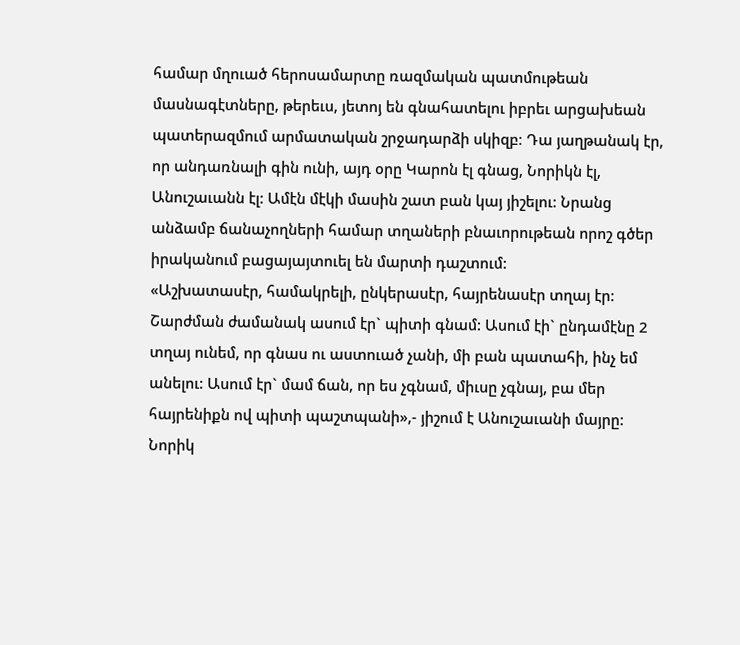համար մղուած հերոսամարտը ռազմական պատմութեան մասնագէտները, թերեւս, յետոյ են գնահատելու իբրեւ արցախեան պատերազմում արմատական շրջադարձի սկիզբ։ Դա յաղթանակ էր, որ անդառնալի գին ունի, այդ օրը Կարոն էլ գնաց, Նորիկն էլ, Անուշաւանն էլ: Ամէն մէկի մասին շատ բան կայ յիշելու: Նրանց անձամբ ճանաչողների համար տղաների բնաւորութեան որոշ գծեր իրականում բացայայտուել են մարտի դաշտում:
«Աշխատասէր, համակրելի, ընկերասէր, հայրենասէր տղայ էր: Շարժման ժամանակ ասում էր` պիտի գնամ: Ասում էի` ընդամէնը 2 տղայ ունեմ, որ գնաս ու աստուած չանի, մի բան պատահի, ինչ եմ անելու: Ասում էր` մամ ճան, որ ես չգնամ, միւսը չգնայ, բա մեր հայրենիքն ով պիտի պաշտպանի»,- յիշում է Անուշաւանի մայրը:
Նորիկ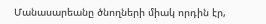Մանասարեանը ծնողների միակ որդին էր,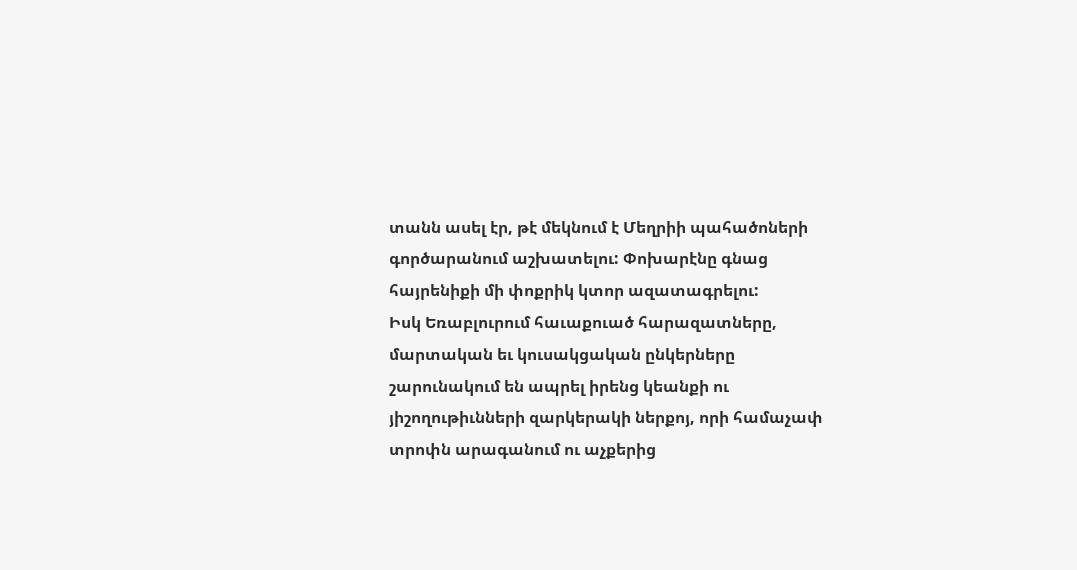տանն ասել էր, թէ մեկնում է Մեղրիի պահածոների գործարանում աշխատելու: Փոխարէնը գնաց հայրենիքի մի փոքրիկ կտոր ազատագրելու:
Իսկ Եռաբլուրում հաւաքուած հարազատները, մարտական եւ կուսակցական ընկերները շարունակում են ապրել իրենց կեանքի ու յիշողութիւնների զարկերակի ներքոյ, որի համաչափ տրոփն արագանում ու աչքերից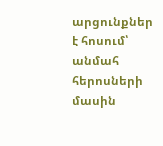արցունքներ է հոսում՝ անմահ հերոսների մասին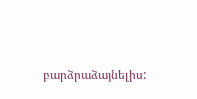բարձրաձայնելիս: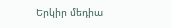Երկիր մեդիա